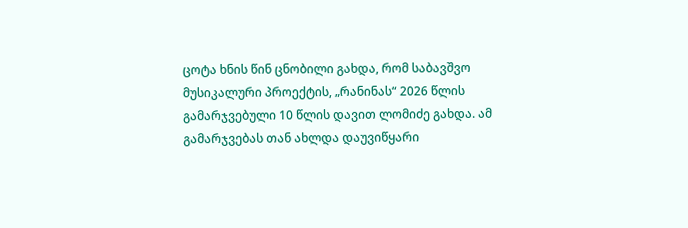ცოტა ხნის წინ ცნობილი გახდა, რომ საბავშვო მუსიკალური პროექტის, „რანინას“ 2026 წლის გამარჯვებული 10 წლის დავით ლომიძე გახდა. ამ გამარჯვებას თან ახლდა დაუვიწყარი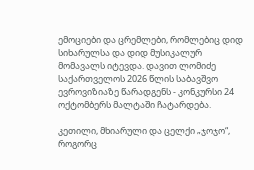ემოციები და ცრემლები, რომლებიც დიდ სიხარულსა და დიდ მუსიკალურ მომავალს იტევდა. დავით ლომიძე საქართველოს 2026 წლის საბავშვო ევროვიზიაზე წარადგენს - კონკურსი 24 ოქტომბერს მალტაში ჩატარდება.

კეთილი, მხიარული და ცელქი „ჯოჯო“, როგორც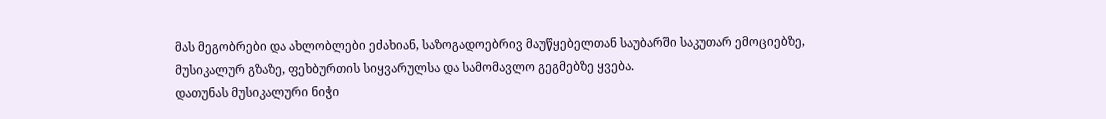მას მეგობრები და ახლობლები ეძახიან, საზოგადოებრივ მაუწყებელთან საუბარში საკუთარ ემოციებზე, მუსიკალურ გზაზე, ფეხბურთის სიყვარულსა და სამომავლო გეგმებზე ყვება.
დათუნას მუსიკალური ნიჭი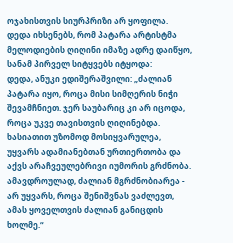ოჯახისთვის სიურპრიზი არ ყოფილა. დედა იხსენებს, რომ პატარა არტისტმა მელოდიების ღიღინი იმაზე ადრე დაიწყო, სანამ პირველ სიტყვებს იტყოდა:
დედა, ანუკი ედიშერაშვილი: „ძალიან პატარა იყო, როცა მისი სიმღერის ნიჭი შევამჩნიეთ. ჯერ საუბარიც კი არ იცოდა, როცა უკვე თავისთვის ღიღინებდა. ხასიათით უზომოდ მოსიყვარულეა, უყვარს ადამიანებთან ურთიერთობა და აქვს არაჩვეულებრივი იუმორის გრძნობა. ამავდროულად, ძალიან მგრძნობიარეა - არ უყვარს, როცა შენიშვნას ვაძლევთ, ამას ყოველთვის ძალიან განიცდის ხოლმე.“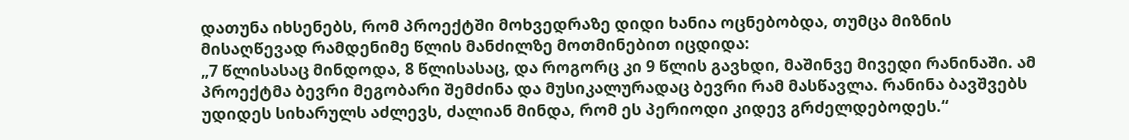დათუნა იხსენებს, რომ პროექტში მოხვედრაზე დიდი ხანია ოცნებობდა, თუმცა მიზნის მისაღწევად რამდენიმე წლის მანძილზე მოთმინებით იცდიდა:
„7 წლისასაც მინდოდა, 8 წლისასაც, და როგორც კი 9 წლის გავხდი, მაშინვე მივედი რანინაში. ამ პროექტმა ბევრი მეგობარი შემძინა და მუსიკალურადაც ბევრი რამ მასწავლა. რანინა ბავშვებს უდიდეს სიხარულს აძლევს, ძალიან მინდა, რომ ეს პერიოდი კიდევ გრძელდებოდეს.“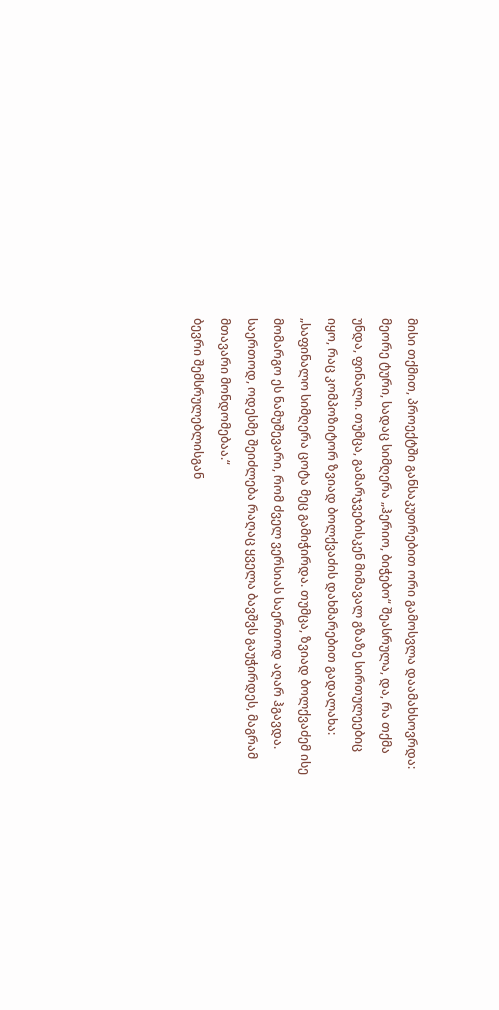მისი თქმით, პროექტში განსაკუთრებით ორი გამოსვლა დაამახსოვრდა: მეორე ტური, სადაც სიმღერა „ჰერიო, ბიჭებო“ შეასრულა, და, რა თქმა უნდა, ფინალი. თუმცა, გამარჯვებისკენ მიმავალ გზაზე სირთულეებიც იყო, რაც კომპოზიტორ ზვიად ბოლქვაძის დახმარებით გადალახა:
„საფინალო სიმღერა ცოტა მეც გამიჭირდა. თუმცა, ზვიად ბოლქვაძემ ისე მომარგო ეს ნამუშევარი, რომ ძველ ვერსიას საერთოდ აღარ ჰგავდა. საერთოდ, ოდესმე შეიძლება რაღაც ყველა ბავშვს გაუჭირდეს, მაგრამ მთავარი მონდომებაა.“
ბევრი შემსრულებლისგან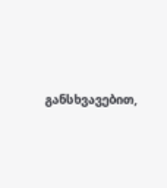განსხვავებით,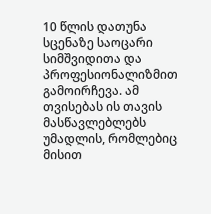10 წლის დათუნა სცენაზე საოცარი სიმშვიდითა და პროფესიონალიზმით გამოირჩევა. ამ თვისებას ის თავის მასწავლებლებს უმადლის, რომლებიც მისით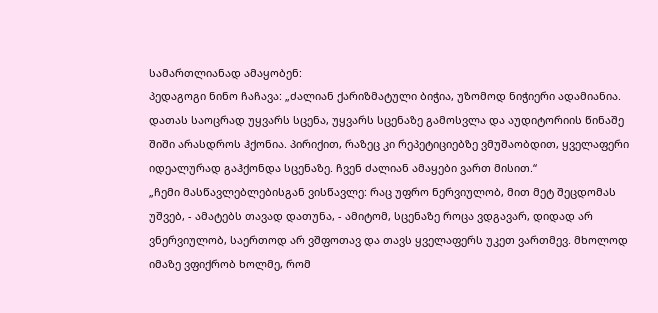სამართლიანად ამაყობენ:
პედაგოგი ნინო ჩაჩავა: „ძალიან ქარიზმატული ბიჭია, უზომოდ ნიჭიერი ადამიანია. დათას საოცრად უყვარს სცენა, უყვარს სცენაზე გამოსვლა და აუდიტორიის წინაშე შიში არასდროს ჰქონია. პირიქით, რაზეც კი რეპეტიციებზე ვმუშაობდით, ყველაფერი იდეალურად გაჰქონდა სცენაზე. ჩვენ ძალიან ამაყები ვართ მისით.“
„ჩემი მასწავლებლებისგან ვისწავლე: რაც უფრო ნერვიულობ, მით მეტ შეცდომას უშვებ, - ამატებს თავად დათუნა, - ამიტომ, სცენაზე როცა ვდგავარ, დიდად არ ვნერვიულობ, საერთოდ არ ვშფოთავ და თავს ყველაფერს უკეთ ვართმევ. მხოლოდ იმაზე ვფიქრობ ხოლმე, რომ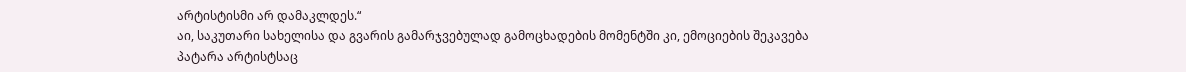არტისტისმი არ დამაკლდეს.“
აი, საკუთარი სახელისა და გვარის გამარჯვებულად გამოცხადების მომენტში კი, ემოციების შეკავება პატარა არტისტსაც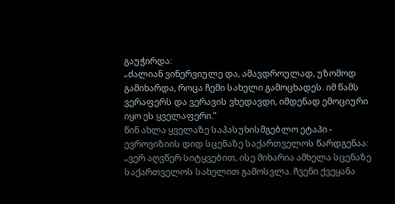გაუჭირდა:
„ძალიან ვინერვიულე და, ამავდროულად, უზომოდ გამიხარდა, როცა ჩემი სახელი გამოცხადეს. იმ წამს ვერაფერს და ვერავის ვხედავდი, იმდენად ემოციური იყო ეს ყველაფერი.“
წინ ახლა ყველაზე საპასუხისმგებლო ეტაპი - ევროვიზიის დიდ სცენაზე საქართველოს წარდგენაა:
„ვერ აღვწერ სიტყვებით, ისე მიხარია ამხელა სცენაზე საქართველოს სახელით გამოსვლა. ჩვენი ქვეყანა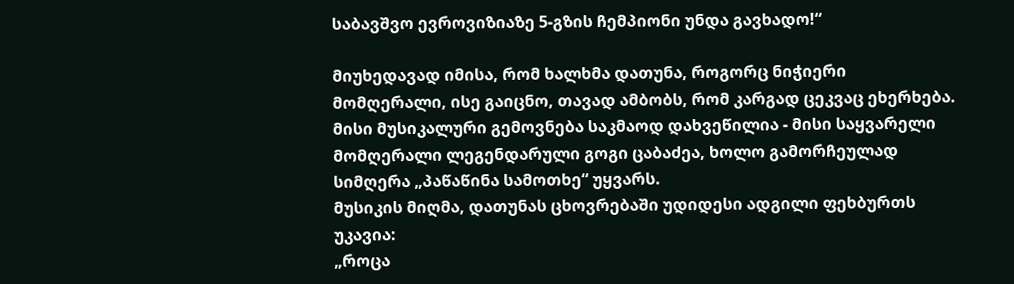საბავშვო ევროვიზიაზე 5-გზის ჩემპიონი უნდა გავხადო!“

მიუხედავად იმისა, რომ ხალხმა დათუნა, როგორც ნიჭიერი მომღერალი, ისე გაიცნო, თავად ამბობს, რომ კარგად ცეკვაც ეხერხება. მისი მუსიკალური გემოვნება საკმაოდ დახვეწილია - მისი საყვარელი მომღერალი ლეგენდარული გოგი ცაბაძეა, ხოლო გამორჩეულად სიმღერა „პაწაწინა სამოთხე“ უყვარს.
მუსიკის მიღმა, დათუნას ცხოვრებაში უდიდესი ადგილი ფეხბურთს უკავია:
„როცა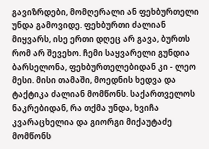გავიზრდები, მომღერალი ან ფეხბურთელი უნდა გამოვიდე. ფეხბურთი ძალიან მიყვარს, ისე ერთი დღეც არ გავა, ბურთს რომ არ შევეხო. ჩემი საყვარელი გუნდია ბარსელონა, ფეხბურთელებიდან კი - ლეო მესი. მისი თამაში, მოედნის ხედვა და ტაქტიკა ძალიან მომწონს. საქართველოს ნაკრებიდან, რა თქმა უნდა, ხვიჩა კვარაცხელია და გიორგი მიქაუტაძე მომწონს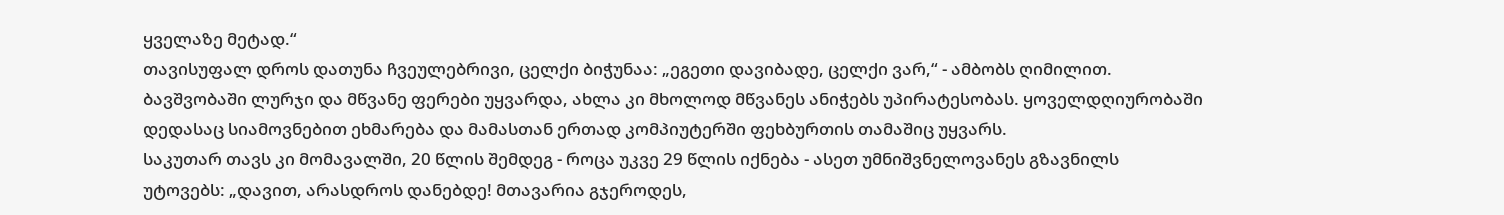ყველაზე მეტად.“
თავისუფალ დროს დათუნა ჩვეულებრივი, ცელქი ბიჭუნაა: „ეგეთი დავიბადე, ცელქი ვარ,“ - ამბობს ღიმილით. ბავშვობაში ლურჯი და მწვანე ფერები უყვარდა, ახლა კი მხოლოდ მწვანეს ანიჭებს უპირატესობას. ყოველდღიურობაში დედასაც სიამოვნებით ეხმარება და მამასთან ერთად კომპიუტერში ფეხბურთის თამაშიც უყვარს.
საკუთარ თავს კი მომავალში, 20 წლის შემდეგ - როცა უკვე 29 წლის იქნება - ასეთ უმნიშვნელოვანეს გზავნილს უტოვებს: „დავით, არასდროს დანებდე! მთავარია გჯეროდეს,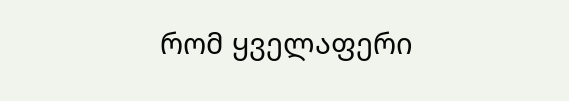რომ ყველაფერი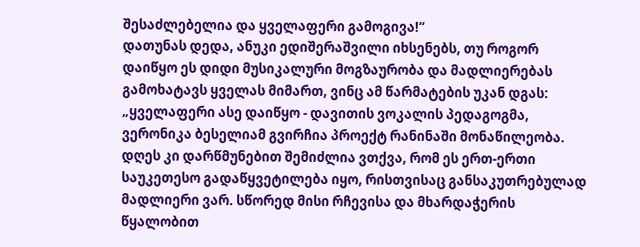შესაძლებელია და ყველაფერი გამოგივა!“
დათუნას დედა, ანუკი ედიშერაშვილი იხსენებს, თუ როგორ დაიწყო ეს დიდი მუსიკალური მოგზაურობა და მადლიერებას გამოხატავს ყველას მიმართ, ვინც ამ წარმატების უკან დგას:
„ყველაფერი ასე დაიწყო - დავითის ვოკალის პედაგოგმა, ვერონიკა ბესელიამ გვირჩია პროექტ რანინაში მონაწილეობა. დღეს კი დარწმუნებით შემიძლია ვთქვა, რომ ეს ერთ-ერთი საუკეთესო გადაწყვეტილება იყო, რისთვისაც განსაკუთრებულად მადლიერი ვარ. სწორედ მისი რჩევისა და მხარდაჭერის წყალობით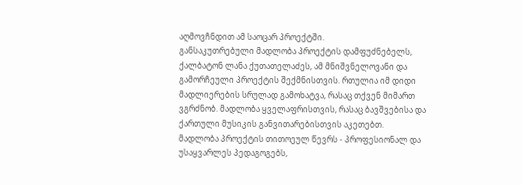აღმოვჩნდით ამ საოცარ პროექტში.
განსაკუთრებული მადლობა პროექტის დამფუძნებელს, ქალბატონ ლანა ქუთათელაძეს, ამ მნიშვნელოვანი და გამორჩეული პროექტის შექმნისთვის. რთულია იმ დიდი მადლიერების სრულად გამოხატვა, რასაც თქვენ მიმართ ვგრძნობ. მადლობა ყველაფრისთვის, რასაც ბავშვებისა და ქართული მუსიკის განვითარებისთვის აკეთებთ.
მადლობა პროექტის თითოეულ წევრს - პროფესიონალ და უსაყვარლეს პედაგოგებს,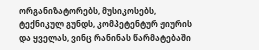ორგანიზატორებს, მუსიკოსებს, ტექნიკულ გუნდს, კომპეტენტურ ჟიურის და ყველას, ვინც რანინას წარმატებაში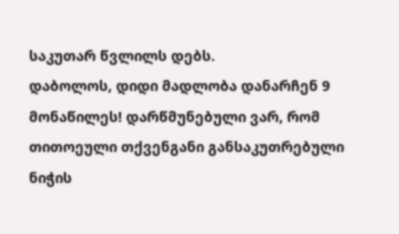საკუთარ წვლილს დებს.
დაბოლოს, დიდი მადლობა დანარჩენ 9 მონაწილეს! დარწმუნებული ვარ, რომ თითოეული თქვენგანი განსაკუთრებული ნიჭის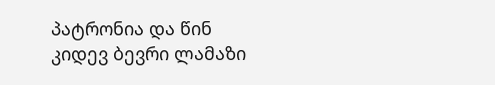პატრონია და წინ კიდევ ბევრი ლამაზი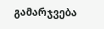გამარჯვება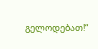გელოდებათ!“